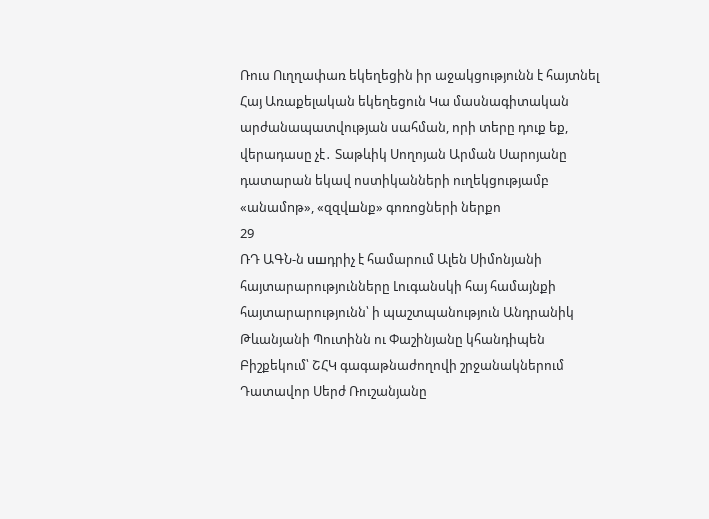Ռուս Ուղղափառ եկեղեցին իր աջակցությունն է հայտնել Հայ Առաքելական եկեղեցուն Կա մասնագիտական արժանապատվության սահման, որի տերը դուք եք, վերադասը չէ․ Տաթևիկ Սողոյան Արման Սարոյանը դատարան եկավ ոստիկանների ուղեկցությամբ «անամnթ», «զզվшնք» գոռոցների ներքո
29
ՌԴ ԱԳՆ-ն uшդրիչ է համարում Ալեն Սիմոնյանի հայտարարությունները Լուգանսկի հայ համայնքի հայտարարությունն՝ ի պաշտպանություն Անդրանիկ Թևանյանի Պուտինն ու Փաշինյանը կհանդիպեն Բիշքեկում՝ ՇՀԿ գագաթնաժողովի շրջանակներում Դատավոր Սերժ Ռուշանյանը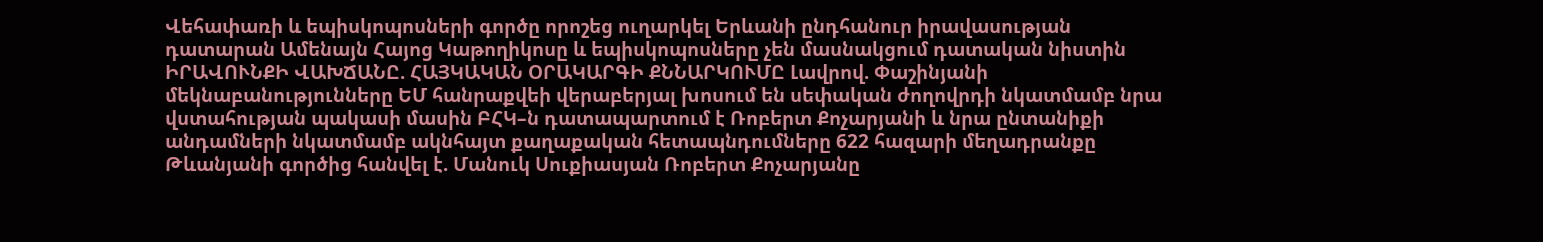Վեհափառի և եպիսկոպոսների գործը որոշեց ուղարկել Երևանի ընդհանուր իրավասության դատարան Ամենայն Հայոց Կաթողիկոսը և եպիսկոպոսները չեն մասնակցում դատական նիստին ԻՐԱՎՈՒՆՔԻ ՎԱԽՃԱՆԸ. ՀԱՅԿԱԿԱՆ ՕՐԱԿԱՐԳԻ ՔՆՆԱՐԿՈՒՄԸ Լավրով. Փաշինյանի մեկնաբանությունները ԵՄ հանրաքվեի վերաբերյալ խոսում են սեփական ժողովրդի նկատմամբ նրա վստահության պակասի մասին ԲՀԿ–ն դատապարտում է Ռոբերտ Քոչարյանի և նրա ընտանիքի անդամների նկատմամբ ակնհայտ քաղաքական հետապնդումները 622 հազարի մեղադրանքը Թևանյանի գործից հանվել է. Մանուկ Սուքիասյան Ռոբերտ Քոչարյանը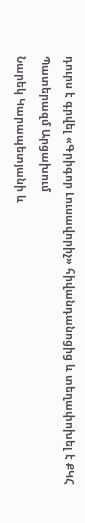դուրս է գրվել «Գրիգոր Լուսավորիչ» հիվանդանոցից և տեղափոխել է ՔԿՀ Պատերազմ Արցախում
Նարեկ Կարապետյանի և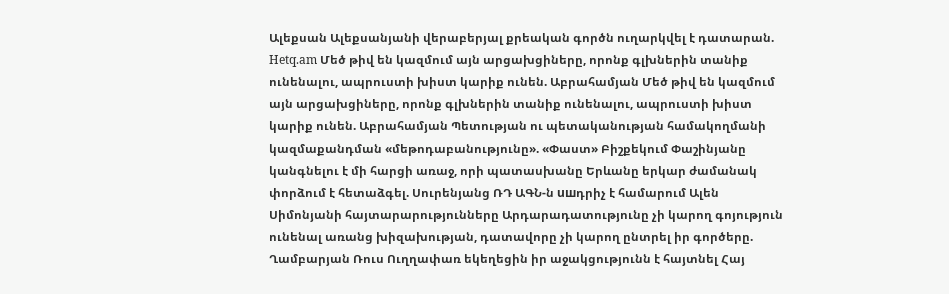Ալեքսան Ալեքսանյանի վերաբերյալ քրեական գործն ուղարկվել է դատարան. Hetq.am Մեծ թիվ են կազմում այն արցախցիները, որոնք գլխներին տանիք ունենալու, ապրուստի խիստ կարիք ունեն. Աբրահամյան Մեծ թիվ են կազմում այն արցախցիները, որոնք գլխներին տանիք ունենալու, ապրուստի խիստ կարիք ունեն. Աբրահամյան Պետության ու պետականության համակողմանի կազմաքանդման «մեթոդաբանությունը». «Փաստ» Բիշքեկում Փաշինյանը կանգնելու է մի հարցի առաջ, որի պատասխանը Երևանը երկար ժամանակ փորձում է հետաձգել. Սուրենյանց ՌԴ ԱԳՆ-ն uшդրիչ է համարում Ալեն Սիմոնյանի հայտարարությունները Արդարադատությունը չի կարող գոյություն ունենալ առանց խիզախության, դատավորը չի կարող ընտրել իր գործերը. Ղամբարյան Ռուս Ուղղափառ եկեղեցին իր աջակցությունն է հայտնել Հայ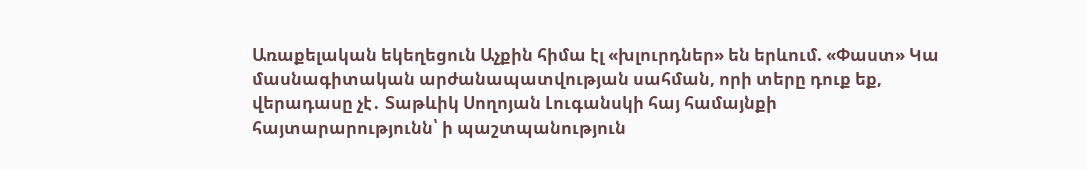Առաքելական եկեղեցուն Աչքին հիմա էլ «խլուրդներ» են երևում. «Փաստ» Կա մասնագիտական արժանապատվության սահման, որի տերը դուք եք, վերադասը չէ․ Տաթևիկ Սողոյան Լուգանսկի հայ համայնքի հայտարարությունն՝ ի պաշտպանություն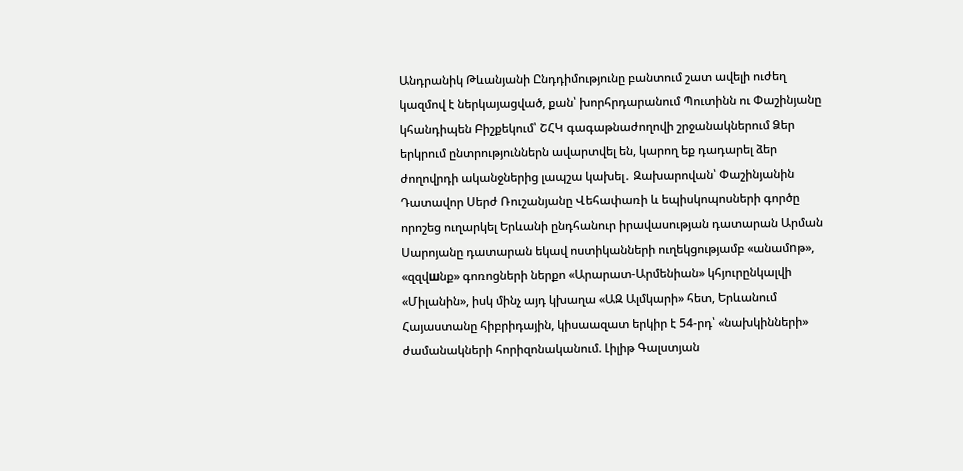Անդրանիկ Թևանյանի Ընդդիմությունը բանտում շատ ավելի ուժեղ կազմով է ներկայացված, քան՝ խորհրդարանում Պուտինն ու Փաշինյանը կհանդիպեն Բիշքեկում՝ ՇՀԿ գագաթնաժողովի շրջանակներում Ձեր երկրում ընտրություններն ավարտվել են, կարող եք դադարել ձեր ժողովրդի ականջներից լապշա կախել․ Զախարովան՝ Փաշինյանին Դատավոր Սերժ Ռուշանյանը Վեհափառի և եպիսկոպոսների գործը որոշեց ուղարկել Երևանի ընդհանուր իրավասության դատարան Արման Սարոյանը դատարան եկավ ոստիկանների ուղեկցությամբ «անամnթ», «զզվшնք» գոռոցների ներքո «Արարատ-Արմենիան» կհյուրընկալվի «Միլանին», իսկ մինչ այդ կխաղա «ԱԶ Ալմկարի» հետ, Երևանում Հայաստանը հիբրիդային, կիսաազատ երկիր է 54-րդ՝ «նախկինների» ժամանակների հորիզոնականում. Լիլիթ Գալստյան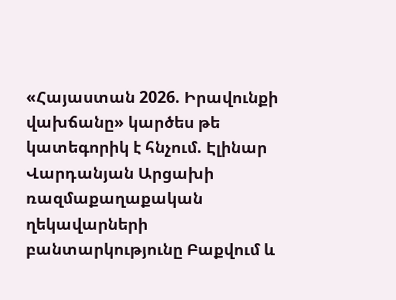«Հայաստան 2026. Իրավունքի վախճանը» կարծես թե կատեգորիկ է հնչում. Էլինար Վարդանյան Արցախի ռազմաքաղաքական ղեկավարների բանտարկությունը Բաքվում և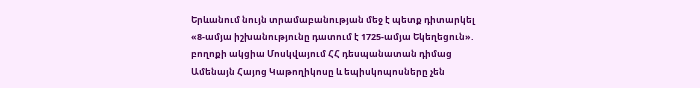Երևանում նույն տրամաբանության մեջ է պետք դիտարկել «8-ամյա իշխանությունը դատում է 1725-ամյա Եկեղեցուն». բողոքի ակցիա Մոսկվայում ՀՀ դեսպանատան դիմաց Ամենայն Հայոց Կաթողիկոսը և եպիսկոպոսները չեն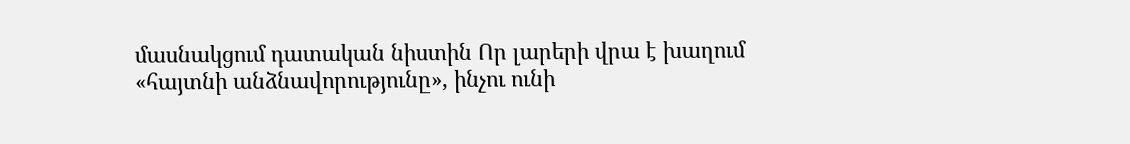մասնակցում դատական նիստին Որ լարերի վրա է խաղում «հայտնի անձնավորությունը», ինչու ունի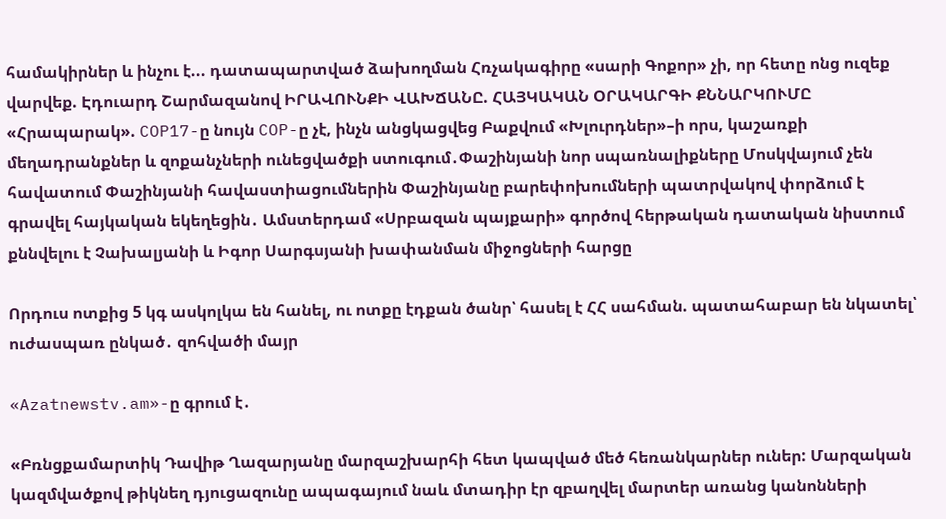համակիրներ և ինչու է... դատապարտված ձախողման Հռչակագիրը «սարի Գոքոր» չի, որ հետը ոնց ուզեք վարվեք. Էդուարդ Շարմազանով ԻՐԱՎՈՒՆՔԻ ՎԱԽՃԱՆԸ. ՀԱՅԿԱԿԱՆ ՕՐԱԿԱՐԳԻ ՔՆՆԱՐԿՈՒՄԸ «Հրապարակ». COP17-ը նույն COP-ը չէ, ինչն անցկացվեց Բաքվում «Խլուրդներ»–ի որս, կաշառքի մեղադրանքներ և զոքանչների ունեցվածքի ստուգում․Փաշինյանի նոր սպառնալիքները Մոսկվայում չեն հավատում Փաշինյանի հավաստիացումներին Փաշինյանը բարեփոխումների պատրվակով փորձում է գրավել հայկական եկեղեցին․ Ամստերդամ «Սրբազան պայքարի» գործով հերթական դատական նիստում քննվելու է Չախալյանի և Իգոր Սարգսյանի խափանման միջոցների հարցը

Որդուս ոտքից 5 կգ ասկոլկա են հանել, ու ոտքը էդքան ծանր՝ հասել է ՀՀ սահման. պատահաբար են նկատել՝ ուժասպառ ընկած․ զոհվածի մայր

«Azatnewstv.am»-ը գրում է․

«Բռնցքամարտիկ Դավիթ Ղազարյանը մարզաշխարհի հետ կապված մեծ հեռանկարներ ուներ: Մարզական կազմվածքով թիկնեղ դյուցազունը ապագայում նաև մտադիր էր զբաղվել մարտեր առանց կանոնների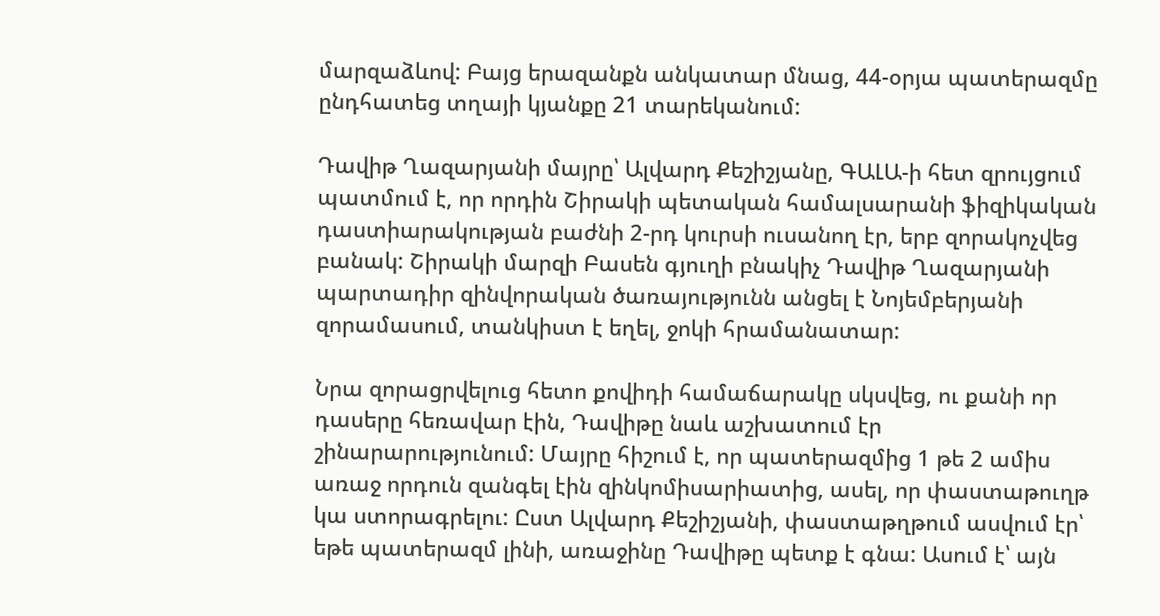մարզաձևով: Բայց երազանքն անկատար մնաց, 44-օրյա պատերազմը ընդհատեց տղայի կյանքը 21 տարեկանում:

Դավիթ Ղազարյանի մայրը՝ Ալվարդ Քեշիշյանը, ԳԱԼԱ-ի հետ զրույցում պատմում է, որ որդին Շիրակի պետական համալսարանի ֆիզիկական դաստիարակության բաժնի 2-րդ կուրսի ուսանող էր, երբ զորակոչվեց բանակ: Շիրակի մարզի Բասեն գյուղի բնակիչ Դավիթ Ղազարյանի պարտադիր զինվորական ծառայությունն անցել է Նոյեմբերյանի զորամասում, տանկիստ է եղել, ջոկի հրամանատար:

Նրա զորացրվելուց հետո քովիդի համաճարակը սկսվեց, ու քանի որ դասերը հեռավար էին, Դավիթը նաև աշխատում էր շինարարությունում: Մայրը հիշում է, որ պատերազմից 1 թե 2 ամիս առաջ որդուն զանգել էին զինկոմիսարիատից, ասել, որ փաստաթուղթ կա ստորագրելու: Ըստ Ալվարդ Քեշիշյանի, փաստաթղթում ասվում էր՝ եթե պատերազմ լինի, առաջինը Դավիթը պետք է գնա: Ասում է՝ այն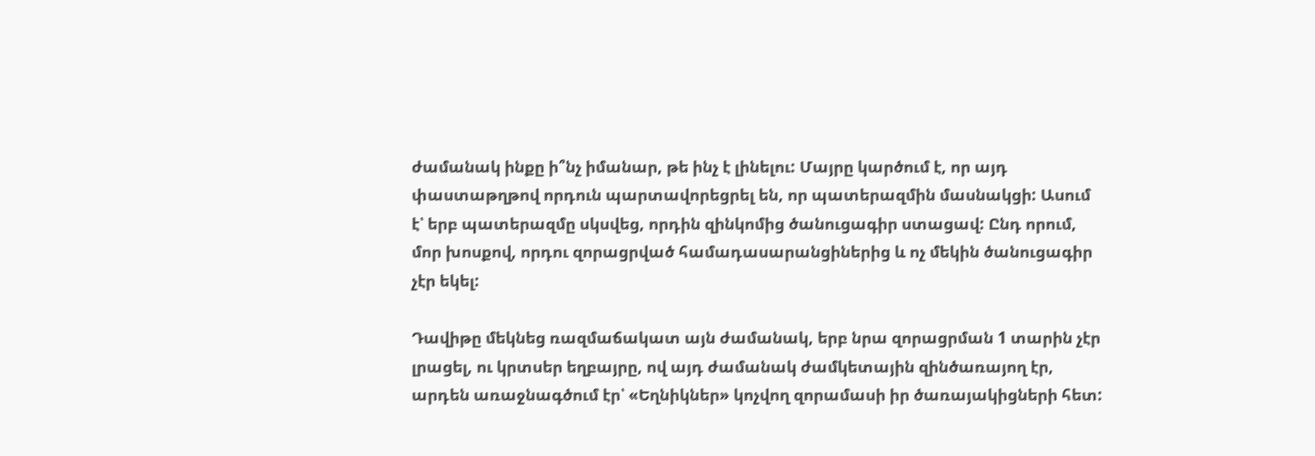ժամանակ ինքը ի՞նչ իմանար, թե ինչ է լինելու: Մայրը կարծում է, որ այդ փաստաթղթով որդուն պարտավորեցրել են, որ պատերազմին մասնակցի: Ասում է՝ երբ պատերազմը սկսվեց, որդին զինկոմից ծանուցագիր ստացավ: Ընդ որում, մոր խոսքով, որդու զորացրված համադասարանցիներից և ոչ մեկին ծանուցագիր չէր եկել:

Դավիթը մեկնեց ռազմաճակատ այն ժամանակ, երբ նրա զորացրման 1 տարին չէր լրացել, ու կրտսեր եղբայրը, ով այդ ժամանակ ժամկետային զինծառայող էր, արդեն առաջնագծում էր՝ «Եղնիկներ» կոչվող զորամասի իր ծառայակիցների հետ: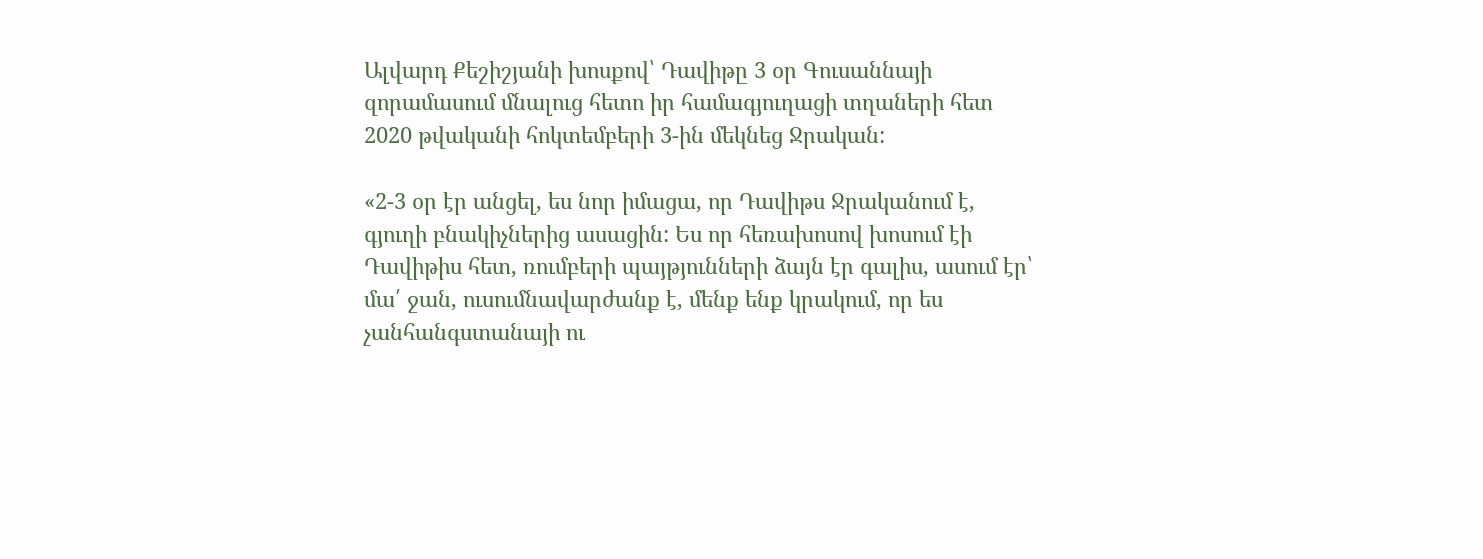Ալվարդ Քեշիշյանի խոսքով՝ Դավիթը 3 օր Գուսաննայի զորամասում մնալուց հետո իր համագյուղացի տղաների հետ 2020 թվականի հոկտեմբերի 3-ին մեկնեց Ջրական:

«2-3 օր էր անցել, ես նոր իմացա, որ Դավիթս Ջրականում է, գյուղի բնակիչներից ասացին: Ես որ հեռախոսով խոսում էի Դավիթիս հետ, ռումբերի պայթյունների ձայն էր գալիս, ասում էր՝ մա՛ ջան, ուսումնավարժանք է, մենք ենք կրակում, որ ես չանհանգստանայի ու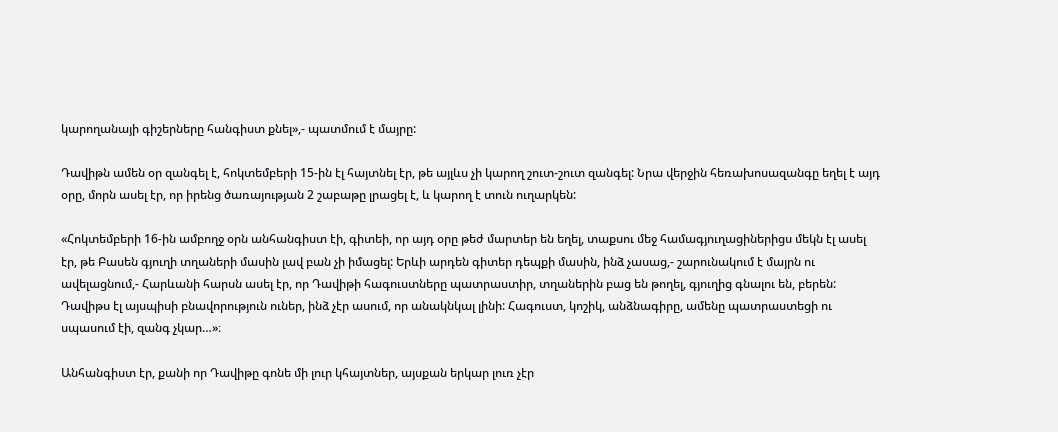կարողանայի գիշերները հանգիստ քնել»,- պատմում է մայրը:

Դավիթն ամեն օր զանգել է, հոկտեմբերի 15-ին էլ հայտնել էր, թե այլևս չի կարող շուտ-շուտ զանգել: Նրա վերջին հեռախոսազանգը եղել է այդ օրը, մորն ասել էր, որ իրենց ծառայության 2 շաբաթը լրացել է, և կարող է տուն ուղարկեն:

«Հոկտեմբերի 16-ին ամբողջ օրն անհանգիստ էի, գիտեի, որ այդ օրը թեժ մարտեր են եղել, տաքսու մեջ համագյուղացիներիցս մեկն էլ ասել էր, թե Բասեն գյուղի տղաների մասին լավ բան չի իմացել: Երևի արդեն գիտեր դեպքի մասին, ինձ չասաց,- շարունակում է մայրն ու ավելացնում,- Հարևանի հարսն ասել էր, որ Դավիթի հագուստները պատրաստիր, տղաներին բաց են թողել, գյուղից գնալու են, բերեն: Դավիթս էլ այսպիսի բնավորություն ուներ, ինձ չէր ասում, որ անակնկալ լինի: Հագուստ, կոշիկ, անձնագիրը, ամենը պատրաստեցի ու սպասում էի, զանգ չկար…»։

Անհանգիստ էր, քանի որ Դավիթը գոնե մի լուր կհայտներ, այսքան երկար լուռ չէր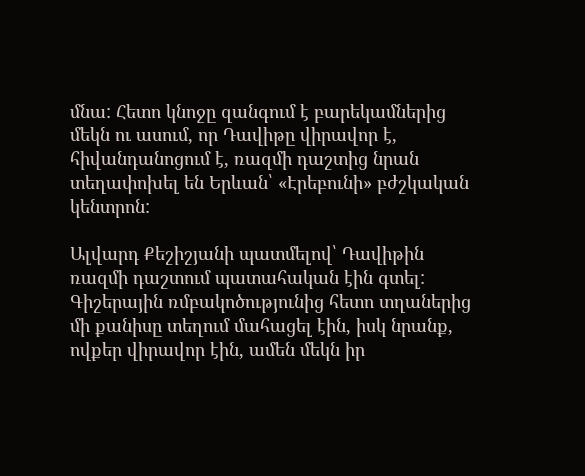մնա: Հետո կնոջը զանգում է բարեկամներից մեկն ու ասում, որ Դավիթը վիրավոր է, հիվանդանոցում է, ռազմի դաշտից նրան տեղափոխել են Երևան՝ «Էրեբունի» բժշկական կենտրոն:

Ալվարդ Քեշիշյանի պատմելով՝ Դավիթին ռազմի դաշտում պատահական էին գտել: Գիշերային ռմբակոծությունից հետո տղաներից մի քանիսը տեղում մահացել էին, իսկ նրանք, ովքեր վիրավոր էին, ամեն մեկն իր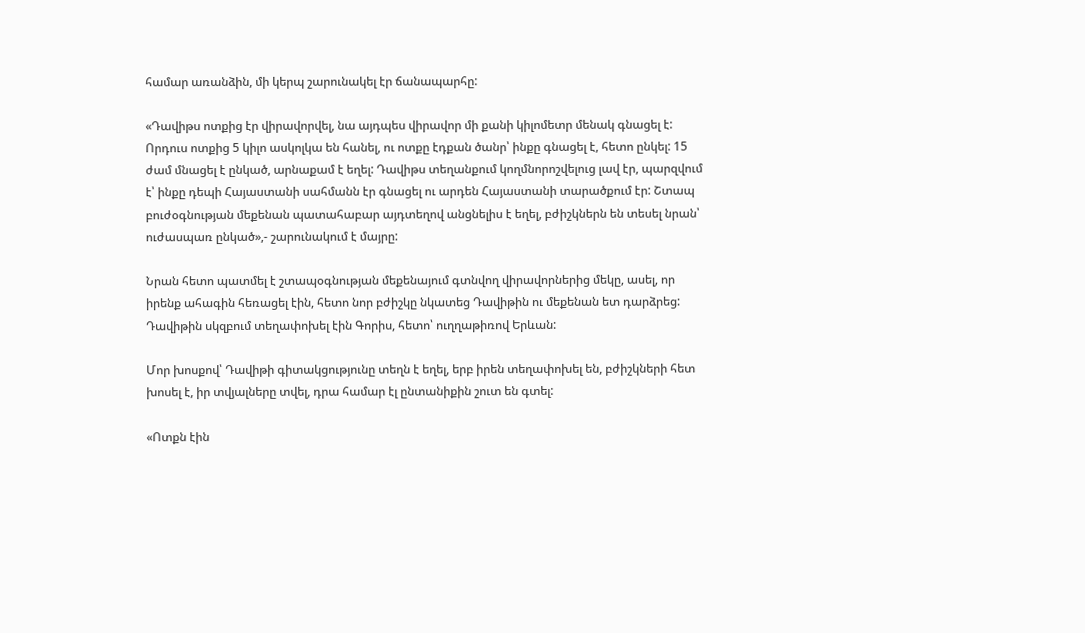համար առանձին, մի կերպ շարունակել էր ճանապարհը:

«Դավիթս ոտքից էր վիրավորվել, նա այդպես վիրավոր մի քանի կիլոմետր մենակ գնացել է: Որդուս ոտքից 5 կիլո ասկոլկա են հանել, ու ոտքը էդքան ծանր՝ ինքը գնացել է, հետո ընկել: 15 ժամ մնացել է ընկած, արնաքամ է եղել: Դավիթս տեղանքում կողմնորոշվելուց լավ էր, պարզվում է՝ ինքը դեպի Հայաստանի սահմանն էր գնացել ու արդեն Հայաստանի տարածքում էր: Շտապ բուժօգնության մեքենան պատահաբար այդտեղով անցնելիս է եղել, բժիշկներն են տեսել նրան՝ ուժասպառ ընկած»,- շարունակում է մայրը:

Նրան հետո պատմել է շտապօգնության մեքենայում գտնվող վիրավորներից մեկը, ասել, որ իրենք ահագին հեռացել էին, հետո նոր բժիշկը նկատեց Դավիթին ու մեքենան ետ դարձրեց: Դավիթին սկզբում տեղափոխել էին Գորիս, հետո՝ ուղղաթիռով Երևան:

Մոր խոսքով՝ Դավիթի գիտակցությունը տեղն է եղել, երբ իրեն տեղափոխել են, բժիշկների հետ խոսել է, իր տվյալները տվել, դրա համար էլ ընտանիքին շուտ են գտել:

«Ոտքն էին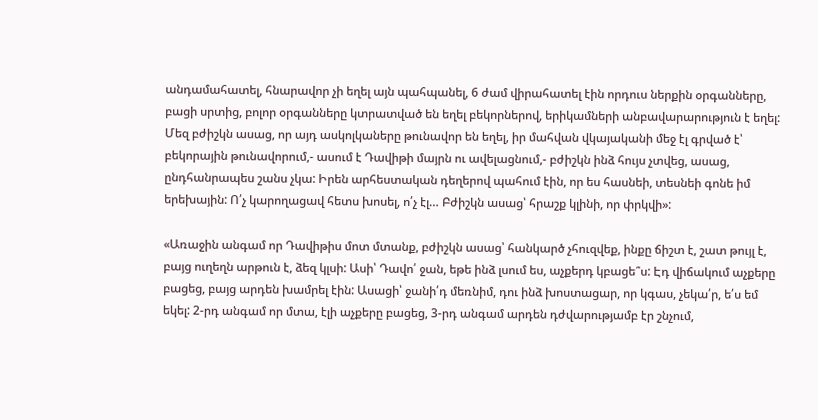անդամահատել, հնարավոր չի եղել այն պահպանել, 6 ժամ վիրահատել էին որդուս ներքին օրգանները, բացի սրտից, բոլոր օրգանները կտրատված են եղել բեկորներով, երիկամների անբավարարություն է եղել: Մեզ բժիշկն ասաց, որ այդ ասկոլկաները թունավոր են եղել, իր մահվան վկայականի մեջ էլ գրված է՝ բեկորային թունավորում,- ասում է Դավիթի մայրն ու ավելացնում,- բժիշկն ինձ հույս չտվեց, ասաց, ընդհանրապես շանս չկա: Իրեն արհեստական դեղերով պահում էին, որ ես հասնեի, տեսնեի գոնե իմ երեխային: Ո՛չ կարողացավ հետս խոսել, ո՛չ էլ… Բժիշկն ասաց՝ հրաշք կլինի, որ փրկվի»:

«Առաջին անգամ որ Դավիթիս մոտ մտանք, բժիշկն ասաց՝ հանկարծ չհուզվեք, ինքը ճիշտ է, շատ թույլ է, բայց ուղեղն արթուն է, ձեզ կլսի: Ասի՝ Դավո՛ ջան, եթե ինձ լսում ես, աչքերդ կբացե՞ս: Էդ վիճակում աչքերը բացեց, բայց արդեն խամրել էին: Ասացի՝ ջանի՛դ մեռնիմ, դու ինձ խոստացար, որ կգաս, չեկա՛ր, ե՛ս եմ եկել: 2-րդ անգամ որ մտա, էլի աչքերը բացեց, 3-րդ անգամ արդեն դժվարությամբ էր շնչում,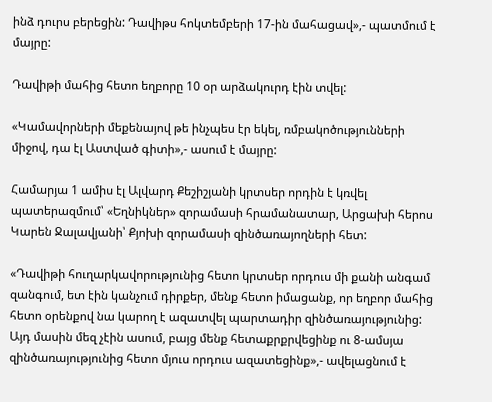ինձ դուրս բերեցին: Դավիթս հոկտեմբերի 17-ին մահացավ»,- պատմում է մայրը:

Դավիթի մահից հետո եղբորը 10 օր արձակուրդ էին տվել:

«Կամավորների մեքենայով թե ինչպես էր եկել, ռմբակոծությունների միջով, դա էլ Աստված գիտի»,- ասում է մայրը:

Համարյա 1 ամիս էլ Ալվարդ Քեշիշյանի կրտսեր որդին է կռվել պատերազմում՝ «Եղնիկներ» զորամասի հրամանատար, Արցախի հերոս Կարեն Ջալավյանի՝ Քյոխի զորամասի զինծառայողների հետ:

«Դավիթի հուղարկավորությունից հետո կրտսեր որդուս մի քանի անգամ զանգում, ետ էին կանչում դիրքեր, մենք հետո իմացանք, որ եղբոր մահից հետո օրենքով նա կարող է ազատվել պարտադիր զինծառայությունից: Այդ մասին մեզ չէին ասում, բայց մենք հետաքրքրվեցինք ու 8-ամսյա զինծառայությունից հետո մյուս որդուս ազատեցինք»,- ավելացնում է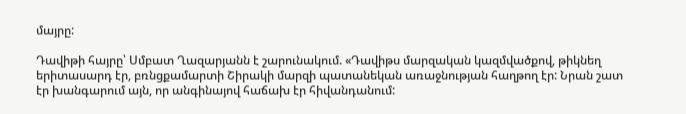մայրը:

Դավիթի հայրը՝ Սմբատ Ղազարյանն է շարունակում. «Դավիթս մարզական կազմվածքով, թիկնեղ երիտասարդ էր, բռնցքամարտի Շիրակի մարզի պատանեկան առաջնության հաղթող էր: Նրան շատ էր խանգարում այն, որ անգինայով հաճախ էր հիվանդանում: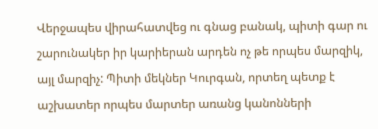Վերջապես վիրահատվեց ու գնաց բանակ, պիտի գար ու շարունակեր իր կարիերան արդեն ոչ թե որպես մարզիկ, այլ մարզիչ: Պիտի մեկներ Կուրգան, որտեղ պետք է աշխատեր որպես մարտեր առանց կանոնների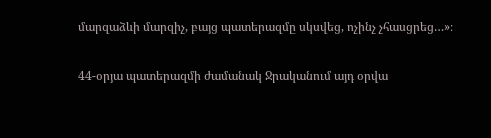մարզաձևի մարզիչ, բայց պատերազմը սկսվեց, ոչինչ չհասցրեց…»։

44-օրյա պատերազմի ժամանակ Ջրականում այդ օրվա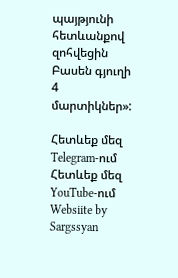պայթյունի հետևանքով զոհվեցին Բասեն գյուղի 4 մարտիկներ»:

Հետևեք մեզ Telegram-ում
Հետևեք մեզ YouTube-ում
Websiite by Sargssyan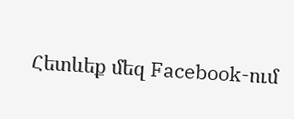Հետևեք մեզ Facebook-ում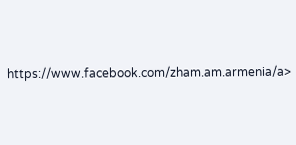https://www.facebook.com/zham.am.armenia/a>